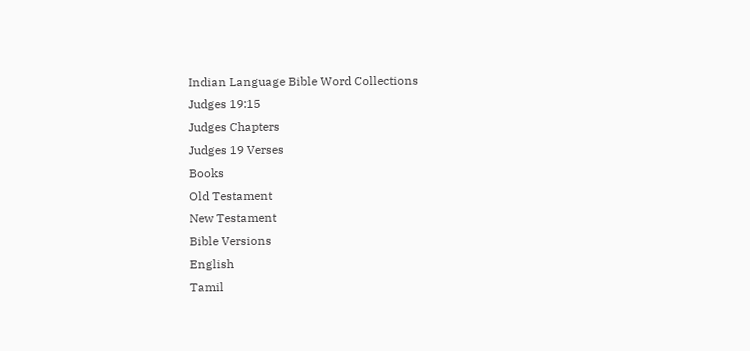Indian Language Bible Word Collections
Judges 19:15
Judges Chapters
Judges 19 Verses
Books
Old Testament
New Testament
Bible Versions
English
Tamil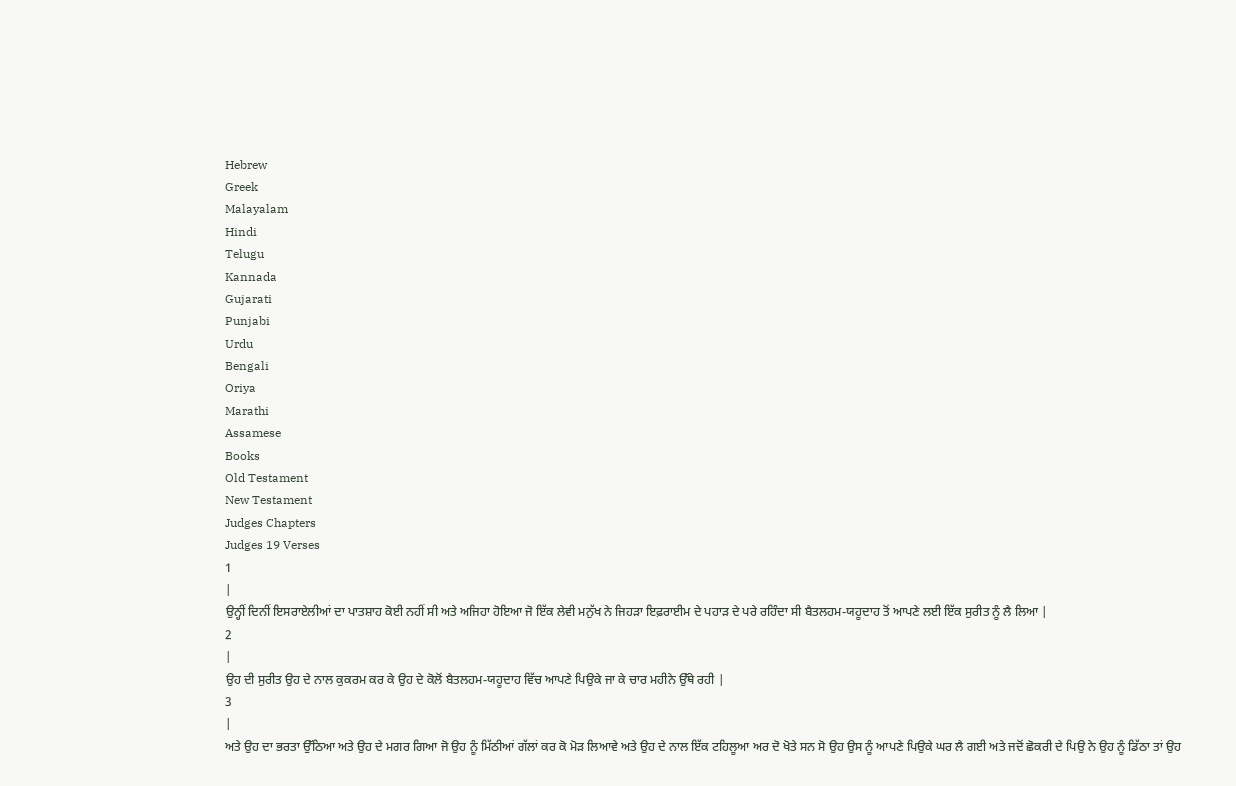Hebrew
Greek
Malayalam
Hindi
Telugu
Kannada
Gujarati
Punjabi
Urdu
Bengali
Oriya
Marathi
Assamese
Books
Old Testament
New Testament
Judges Chapters
Judges 19 Verses
1
|
ਉਨ੍ਹੀਂ ਦਿਨੀਂ ਇਸਰਾਏਲੀਆਂ ਦਾ ਪਾਤਸ਼ਾਹ ਕੋਈ ਨਹੀਂ ਸੀ ਅਤੇ ਅਜਿਹਾ ਹੋਇਆ ਜੋ ਇੱਕ ਲੇਵੀ ਮਨੁੱਖ ਨੇ ਜਿਹੜਾ ਇਫ਼ਰਾਈਮ ਦੇ ਪਹਾੜ ਦੇ ਪਰੇ ਰਹਿੰਦਾ ਸੀ ਬੈਤਲਹਮ-ਯਹੂਦਾਹ ਤੋਂ ਆਪਣੇ ਲਈ ਇੱਕ ਸੁਰੀਤ ਨੂੰ ਲੈ ਲਿਆ |
2
|
ਉਹ ਦੀ ਸੁਰੀਤ ਉਹ ਦੇ ਨਾਲ ਕੁਕਰਮ ਕਰ ਕੇ ਉਹ ਦੇ ਕੋਲੋਂ ਬੈਤਲਹਮ-ਯਹੂਦਾਹ ਵਿੱਚ ਆਪਣੇ ਪਿਉਕੇ ਜਾ ਕੇ ਚਾਰ ਮਹੀਨੇ ਉੱਥੇ ਰਹੀ |
3
|
ਅਤੇ ਉਹ ਦਾ ਭਰਤਾ ਉੱਠਿਆ ਅਤੇ ਉਹ ਦੇ ਮਗਰ ਗਿਆ ਜੋ ਉਹ ਨੂੰ ਮਿੱਠੀਆਂ ਗੱਲਾਂ ਕਰ ਕੋ ਮੋੜ ਲਿਆਵੇ ਅਤੇ ਉਹ ਦੇ ਨਾਲ ਇੱਕ ਟਹਿਲੂਆ ਅਰ ਦੋ ਖੋਤੇ ਸਨ ਸੋ ਉਹ ਉਸ ਨੂੰ ਆਪਣੇ ਪਿਉਕੇ ਘਰ ਲੈ ਗਈ ਅਤੇ ਜਦੋਂ ਛੋਕਰੀ ਦੇ ਪਿਉ ਨੇ ਉਹ ਨੂੰ ਡਿੱਠਾ ਤਾਂ ਉਹ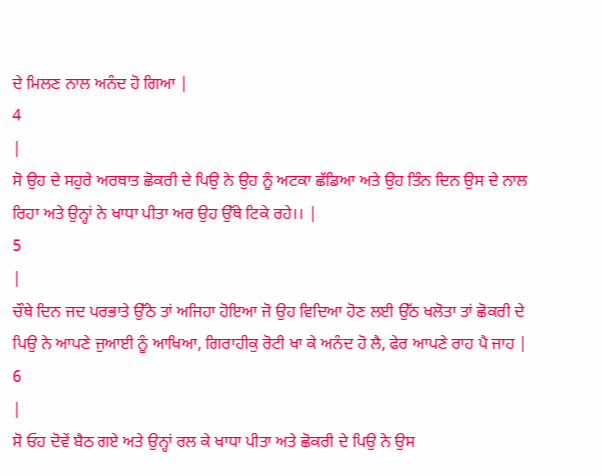ਦੇ ਮਿਲਣ ਨਾਲ ਅਨੰਦ ਹੋ ਗਿਆ |
4
|
ਸੋ ਉਹ ਦੇ ਸਹੁਰੇ ਅਰਥਾਤ ਛੋਕਰੀ ਦੇ ਪਿਉ ਨੇ ਉਹ ਨੂੰ ਅਟਕਾ ਛੱਡਿਆ ਅਤੇ ਉਹ ਤਿੰਨ ਦਿਨ ਉਸ ਦੇ ਨਾਲ ਰਿਹਾ ਅਤੇ ਉਨ੍ਹਾਂ ਨੇ ਖਾਧਾ ਪੀਤਾ ਅਰ ਉਹ ਉੱਥੇ ਟਿਕੇ ਰਹੇ।। |
5
|
ਚੌਥੇ ਦਿਨ ਜਦ ਪਰਭਾਤੇ ਉੱਠੇ ਤਾਂ ਅਜਿਹਾ ਹੋਇਆ ਜੋ ਉਹ ਵਿਦਿਆ ਹੋਣ ਲਈ ਉੱਠ ਖਲੋਤਾ ਤਾਂ ਛੋਕਰੀ ਦੇ ਪਿਉ ਨੇ ਆਪਣੇ ਜੁਆਈ ਨੂੰ ਆਖਿਆ, ਗਿਰਾਹੀਕੁ ਰੋਟੀ ਖਾ ਕੇ ਅਨੰਦ ਹੋ ਲੈ, ਫੇਰ ਆਪਣੇ ਰਾਹ ਪੈ ਜਾਹ |
6
|
ਸੋ ਓਹ ਦੋਵੇਂ ਬੈਠ ਗਏ ਅਤੇ ਉਨ੍ਹਾਂ ਰਲ ਕੇ ਖਾਧਾ ਪੀਤਾ ਅਤੇ ਛੋਕਰੀ ਦੇ ਪਿਉ ਨੇ ਉਸ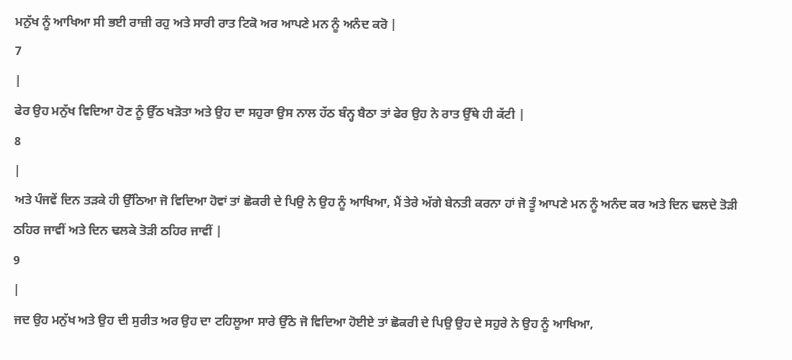ਮਨੁੱਖ ਨੂੰ ਆਖਿਆ ਸੀ ਭਈ ਰਾਜ਼ੀ ਰਹੁ ਅਤੇ ਸਾਰੀ ਰਾਤ ਟਿਕੋ ਅਰ ਆਪਣੇ ਮਨ ਨੂੰ ਅਨੰਦ ਕਰੋ |
7
|
ਫੇਰ ਉਹ ਮਨੁੱਖ ਵਿਦਿਆ ਹੋਣ ਨੂੰ ਉੱਠ ਖੜੋਤਾ ਅਤੇ ਉਹ ਦਾ ਸਹੁਰਾ ਉਸ ਨਾਲ ਹੱਠ ਬੰਨ੍ਹ ਬੈਠਾ ਤਾਂ ਫੇਰ ਉਹ ਨੇ ਰਾਤ ਉੱਥੇ ਹੀ ਕੱਟੀ |
8
|
ਅਤੇ ਪੰਜਵੇਂ ਦਿਨ ਤੜਕੇ ਹੀ ਉੱਠਿਆ ਜੋ ਵਿਦਿਆ ਹੋਵਾਂ ਤਾਂ ਛੋਕਰੀ ਦੇ ਪਿਉ ਨੇ ਉਹ ਨੂੰ ਆਖਿਆ, ਮੈਂ ਤੇਰੇ ਅੱਗੇ ਬੇਨਤੀ ਕਰਨਾ ਹਾਂ ਜੋ ਤੂੰ ਆਪਣੇ ਮਨ ਨੂੰ ਅਨੰਦ ਕਰ ਅਤੇ ਦਿਨ ਢਲਦੇ ਤੋੜੀ ਠਹਿਰ ਜਾਵੀਂ ਅਤੇ ਦਿਨ ਢਲਕੇ ਤੋੜੀ ਠਹਿਰ ਜਾਵੀਂ |
9
|
ਜਦ ਉਹ ਮਨੁੱਖ ਅਤੇ ਉਹ ਦੀ ਸੁਰੀਤ ਅਰ ਉਹ ਦਾ ਟਹਿਲੂਆ ਸਾਰੇ ਉੱਠੇ ਜੋ ਵਿਦਿਆ ਹੋਈਏ ਤਾਂ ਛੋਕਰੀ ਦੇ ਪਿਉ ਉਹ ਦੇ ਸਹੁਰੇ ਨੇ ਉਹ ਨੂੰ ਆਖਿਆ,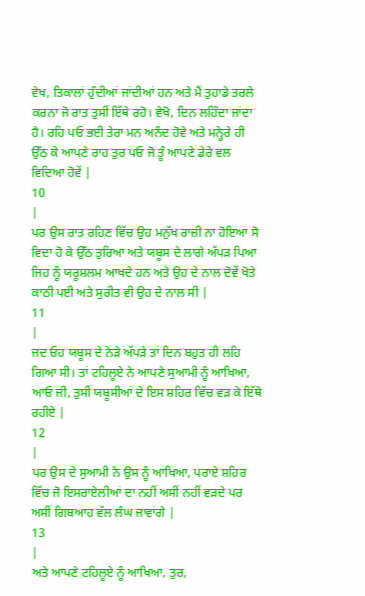ਵੇਖ, ਤਿਕਾਲਾਂ ਹੁੰਦੀਆਂ ਜਾਂਦੀਆਂ ਹਨ ਅਤੇ ਮੈਂ ਤੁਹਾਡੇ ਤਰਲੇ ਕਰਨਾ ਜੋ ਰਾਤ ਤੁਸੀਂ ਇੱਥੇ ਰਹੋ। ਵੇਖੋ, ਦਿਨ ਲਹਿੰਦਾ ਜਾਂਦਾ ਹੈ। ਰਹਿ ਪਓ ਭਈ ਤੇਰਾ ਮਨ ਅਨੰਦ ਹੋਵੇ ਅਤੇ ਮਨ੍ਹੇਰੇ ਹੀ ਉੱਠ ਕੇ ਆਪਣੇ ਰਾਹ ਤੁਰ ਪਓ ਜੋ ਤੂੰ ਆਪਣੇ ਡੇਰੇ ਵਲ ਵਿਦਿਆ ਹੋਵੇਂ |
10
|
ਪਰ ਉਸ ਰਾਤ ਰਹਿਣ ਵਿੱਚ ਉਹ ਮਨੁੱਖ ਰਾਜ਼ੀ ਨਾ ਹੋਇਆ ਸੋ ਵਿਦਾ ਹੋ ਕੇ ਉੱਠ ਤੁਰਿਆ ਅਤੇ ਯਬੂਸ ਦੇ ਲਾਗੇ ਅੱਪੜ ਪਿਆ ਜਿਹ ਨੂੰ ਯਰੂਸ਼ਲਮ ਆਖਦੇ ਹਨ ਅਤੇ ਉਹ ਦੇ ਨਾਲ ਦੋਵੇਂ ਖੋਤੇ ਕਾਠੀ ਪਈ ਅਤੇ ਸੁਰੀਤ ਵੀ ਉਹ ਦੇ ਨਾਲ ਸੀ |
11
|
ਜਦ ਓਹ ਯਬੂਸ ਦੇ ਨੇੜੇ ਅੱਪੜੇ ਤਾਂ ਦਿਨ ਬਹੁਤ ਹੀ ਲਹਿ ਗਿਆ ਸੀ। ਤਾਂ ਟਹਿਲੂਏ ਨੇ ਆਪਣੇ ਸੁਆਮੀ ਨੂੰ ਆਖਿਆ, ਆਓ ਜੀ, ਤੁਸੀਂ ਯਬੂਸੀਆਂ ਦੇ ਇਸ ਸ਼ਹਿਰ ਵਿੱਚ ਵੜ ਕੇ ਇੱਥੇ ਰਹੀਏ |
12
|
ਪਰ ਉਸ ਦੇ ਸੁਆਮੀ ਨੇ ਉਸ ਨੂੰ ਆਖਿਆ, ਪਰਾਏ ਸ਼ਹਿਰ ਵਿੱਚ ਜੋ ਇਸਰਾਏਲੀਆਂ ਦਾ ਨਹੀਂ ਅਸੀਂ ਨਹੀਂ ਵੜਦੇ ਪਰ ਅਸੀਂ ਗਿਬਆਹ ਵੱਲ ਲੰਘ ਜਾਵਾਂਗੇ |
13
|
ਅਤੇ ਆਪਣੇ ਟਹਿਲੂਏ ਨੂੰ ਆਖਿਆ, ਤੁਰ,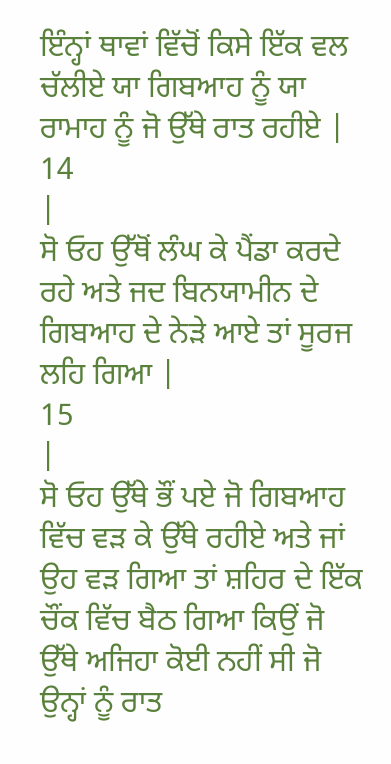ਇੰਨ੍ਹਾਂ ਥਾਵਾਂ ਵਿੱਚੋਂ ਕਿਸੇ ਇੱਕ ਵਲ ਚੱਲੀਏ ਯਾ ਗਿਬਆਹ ਨੂੰ ਯਾ ਰਾਮਾਹ ਨੂੰ ਜੋ ਉੱਥੇ ਰਾਤ ਰਹੀਏ |
14
|
ਸੋ ਓਹ ਉੱਥੋਂ ਲੰਘ ਕੇ ਪੈਂਡਾ ਕਰਦੇ ਰਹੇ ਅਤੇ ਜਦ ਬਿਨਯਾਮੀਨ ਦੇ ਗਿਬਆਹ ਦੇ ਨੇੜੇ ਆਏ ਤਾਂ ਸੂਰਜ ਲਹਿ ਗਿਆ |
15
|
ਸੋ ਓਹ ਉੱਥੇ ਭੌਂ ਪਏ ਜੋ ਗਿਬਆਹ ਵਿੱਚ ਵੜ ਕੇ ਉੱਥੇ ਰਹੀਏ ਅਤੇ ਜਾਂ ਉਹ ਵੜ ਗਿਆ ਤਾਂ ਸ਼ਹਿਰ ਦੇ ਇੱਕ ਚੌਂਕ ਵਿੱਚ ਬੈਠ ਗਿਆ ਕਿਉਂ ਜੋ ਉੱਥੇ ਅਜਿਹਾ ਕੋਈ ਨਹੀਂ ਸੀ ਜੋ ਉਨ੍ਹਾਂ ਨੂੰ ਰਾਤ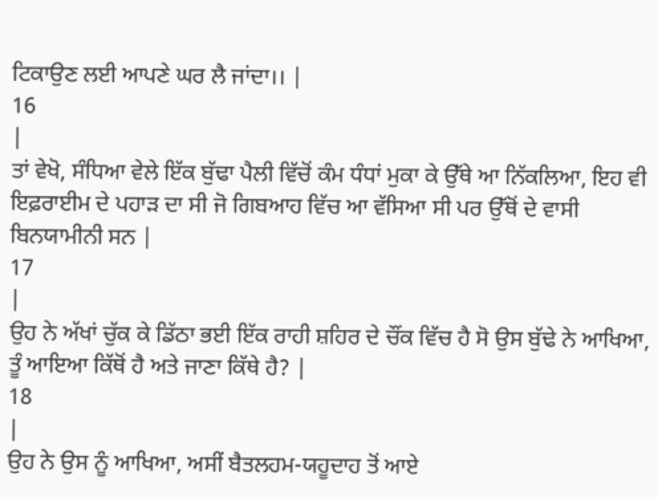ਟਿਕਾਉਣ ਲਈ ਆਪਣੇ ਘਰ ਲੈ ਜਾਂਦਾ।। |
16
|
ਤਾਂ ਵੇਖੋ, ਸੰਧਿਆ ਵੇਲੇ ਇੱਕ ਬੁੱਢਾ ਪੈਲੀ ਵਿੱਚੋਂ ਕੰਮ ਧੰਧਾਂ ਮੁਕਾ ਕੇ ਉੱਥੇ ਆ ਨਿੱਕਲਿਆ, ਇਹ ਵੀ ਇਫ਼ਰਾਈਮ ਦੇ ਪਹਾੜ ਦਾ ਸੀ ਜੋ ਗਿਬਆਹ ਵਿੱਚ ਆ ਵੱਸਿਆ ਸੀ ਪਰ ਉੱਥੋਂ ਦੇ ਵਾਸੀ ਬਿਨਯਾਮੀਨੀ ਸਨ |
17
|
ਉਹ ਨੇ ਅੱਖਾਂ ਚੁੱਕ ਕੇ ਡਿੱਠਾ ਭਈ ਇੱਕ ਰਾਹੀ ਸ਼ਹਿਰ ਦੇ ਚੌਂਕ ਵਿੱਚ ਹੈ ਸੋ ਉਸ ਬੁੱਢੇ ਨੇ ਆਖਿਆ, ਤੂੰ ਆਇਆ ਕਿੱਥੋਂ ਹੈ ਅਤੇ ਜਾਣਾ ਕਿੱਥੇ ਹੈ? |
18
|
ਉਹ ਨੇ ਉਸ ਨੂੰ ਆਖਿਆ, ਅਸੀਂ ਬੈਤਲਹਮ-ਯਹੂਦਾਹ ਤੋਂ ਆਏ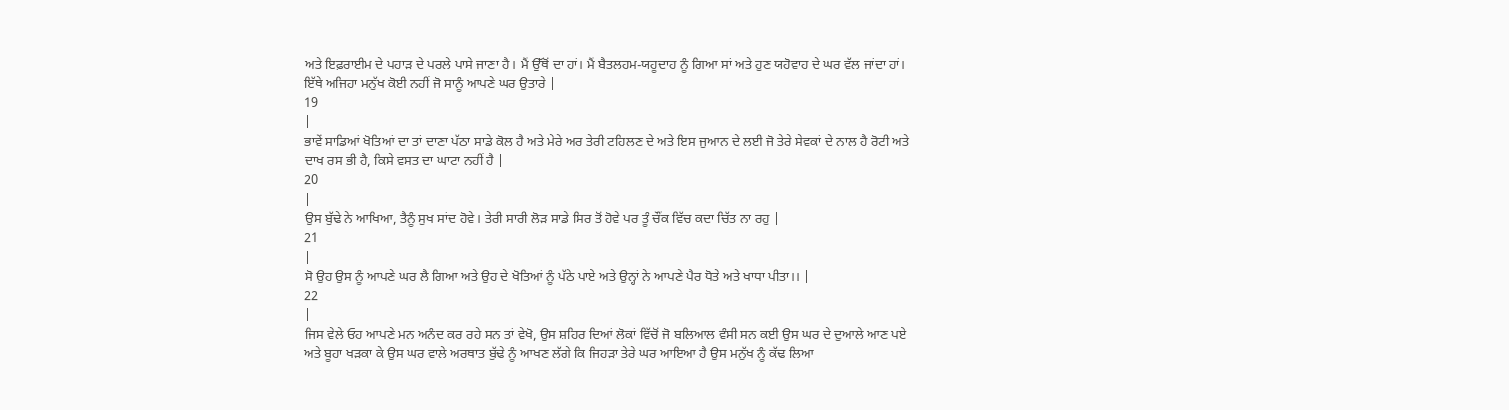ਅਤੇ ਇਫ਼ਰਾਈਮ ਦੇ ਪਹਾੜ ਦੇ ਪਰਲੇ ਪਾਸੇ ਜਾਣਾ ਹੈ। ਮੈਂ ਉੱਥੋਂ ਦਾ ਹਾਂ। ਮੈਂ ਬੈਤਲਹਮ-ਯਹੂਦਾਹ ਨੂੰ ਗਿਆ ਸਾਂ ਅਤੇ ਹੁਣ ਯਹੋਵਾਹ ਦੇ ਘਰ ਵੱਲ ਜਾਂਦਾ ਹਾਂ। ਇੱਥੇ ਅਜਿਹਾ ਮਨੁੱਖ ਕੋਈ ਨਹੀਂ ਜੋ ਸਾਨੂੰ ਆਪਣੇ ਘਰ ਉਤਾਰੇ |
19
|
ਭਾਵੇਂ ਸਾਡਿਆਂ ਖੋਤਿਆਂ ਦਾ ਤਾਂ ਦਾਣਾ ਪੱਠਾ ਸਾਡੇ ਕੋਲ ਹੈ ਅਤੇ ਮੇਰੇ ਅਰ ਤੇਰੀ ਟਹਿਲਣ ਦੇ ਅਤੇ ਇਸ ਜੁਆਨ ਦੇ ਲਈ ਜੋ ਤੇਰੇ ਸੇਵਕਾਂ ਦੇ ਨਾਲ ਹੈ ਰੋਟੀ ਅਤੇ ਦਾਖ ਰਸ ਭੀ ਹੈ, ਕਿਸੇ ਵਸਤ ਦਾ ਘਾਟਾ ਨਹੀਂ ਹੈ |
20
|
ਉਸ ਬੁੱਢੇ ਨੇ ਆਖਿਆ, ਤੈਨੂੰ ਸੁਖ ਸਾਂਦ ਹੋਵੇ। ਤੇਰੀ ਸਾਰੀ ਲੋੜ ਸਾਡੇ ਸਿਰ ਤੋਂ ਹੋਵੇ ਪਰ ਤੂੰ ਚੌਂਕ ਵਿੱਚ ਕਦਾ ਚਿੱਤ ਨਾ ਰਹੁ |
21
|
ਸੋ ਉਹ ਉਸ ਨੂੰ ਆਪਣੇ ਘਰ ਲੈ ਗਿਆ ਅਤੇ ਉਹ ਦੇ ਖੋਤਿਆਂ ਨੂੰ ਪੱਠੇ ਪਾਏ ਅਤੇ ਉਨ੍ਹਾਂ ਨੇ ਆਪਣੇ ਪੈਰ ਧੋਤੇ ਅਤੇ ਖਾਧਾ ਪੀਤਾ।। |
22
|
ਜਿਸ ਵੇਲੇ ਓਹ ਆਪਣੇ ਮਨ ਅਨੰਦ ਕਰ ਰਹੇ ਸਨ ਤਾਂ ਵੇਖੋ, ਉਸ ਸ਼ਹਿਰ ਦਿਆਂ ਲੋਕਾਂ ਵਿੱਚੋਂ ਜੋ ਬਲਿਆਲ ਵੰਸੀ ਸਨ ਕਈ ਉਸ ਘਰ ਦੇ ਦੁਆਲੇ ਆਣ ਪਏ ਅਤੇ ਬੂਹਾ ਖੜਕਾ ਕੇ ਉਸ ਘਰ ਵਾਲੇ ਅਰਥਾਤ ਬੁੱਢੇ ਨੂੰ ਆਖਣ ਲੱਗੇ ਕਿ ਜਿਹੜਾ ਤੇਰੇ ਘਰ ਆਇਆ ਹੈ ਉਸ ਮਨੁੱਖ ਨੂੰ ਕੱਢ ਲਿਆ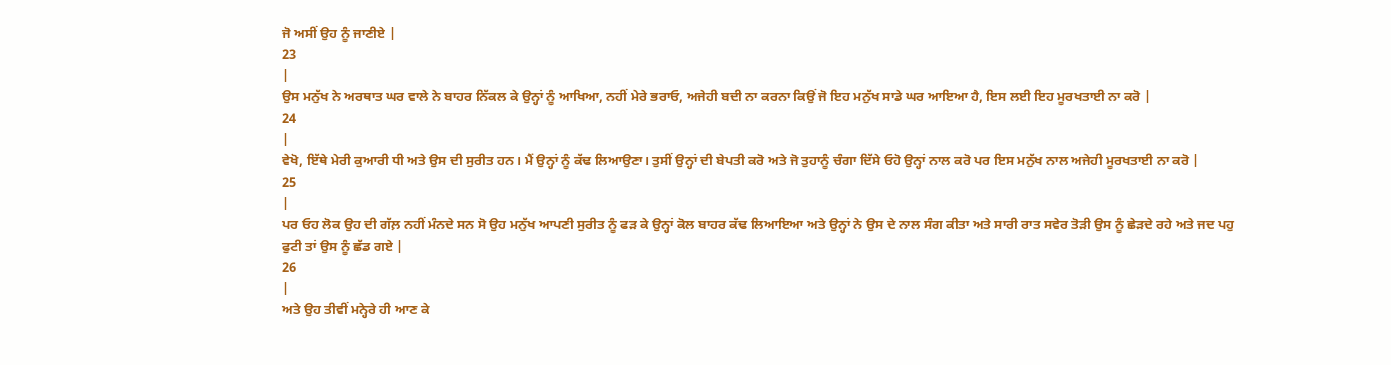ਜੋ ਅਸੀਂ ਉਹ ਨੂੰ ਜਾਣੀਏ |
23
|
ਉਸ ਮਨੁੱਖ ਨੇ ਅਰਥਾਤ ਘਰ ਵਾਲੇ ਨੇ ਬਾਹਰ ਨਿੱਕਲ ਕੇ ਉਨ੍ਹਾਂ ਨੂੰ ਆਖਿਆ, ਨਹੀਂ ਮੇਰੇ ਭਰਾਓ, ਅਜੇਹੀ ਬਦੀ ਨਾ ਕਰਨਾ ਕਿਉਂ ਜੋ ਇਹ ਮਨੁੱਖ ਸਾਡੇ ਘਰ ਆਇਆ ਹੈ, ਇਸ ਲਈ ਇਹ ਮੂਰਖਤਾਈ ਨਾ ਕਰੋ |
24
|
ਵੇਖੋ, ਇੱਥੇ ਮੇਰੀ ਕੁਆਰੀ ਧੀ ਅਤੇ ਉਸ ਦੀ ਸੁਰੀਤ ਹਨ। ਮੈਂ ਉਨ੍ਹਾਂ ਨੂੰ ਕੱਢ ਲਿਆਉਣਾ। ਤੁਸੀਂ ਉਨ੍ਹਾਂ ਦੀ ਬੇਪਤੀ ਕਰੋ ਅਤੇ ਜੋ ਤੁਹਾਨੂੰ ਚੰਗਾ ਦਿੱਸੇ ਓਹੋ ਉਨ੍ਹਾਂ ਨਾਲ ਕਰੋ ਪਰ ਇਸ ਮਨੁੱਖ ਨਾਲ ਅਜੇਹੀ ਮੂਰਖਤਾਈ ਨਾ ਕਰੋ |
25
|
ਪਰ ਓਹ ਲੋਕ ਉਹ ਦੀ ਗੱਲ਼ ਨਹੀਂ ਮੰਨਦੇ ਸਨ ਸੋ ਉਹ ਮਨੁੱਖ ਆਪਣੀ ਸੁਰੀਤ ਨੂੰ ਫੜ ਕੇ ਉਨ੍ਹਾਂ ਕੋਲ ਬਾਹਰ ਕੱਢ ਲਿਆਇਆ ਅਤੇ ਉਨ੍ਹਾਂ ਨੇ ਉਸ ਦੇ ਨਾਲ ਸੰਗ ਕੀਤਾ ਅਤੇ ਸਾਰੀ ਰਾਤ ਸਵੇਰ ਤੋੜੀ ਉਸ ਨੂੰ ਛੇੜਦੇ ਰਹੇ ਅਤੇ ਜਦ ਪਹੁ ਫੁਟੀ ਤਾਂ ਉਸ ਨੂੰ ਛੱਡ ਗਏ |
26
|
ਅਤੇ ਉਹ ਤੀਵੀਂ ਮਨ੍ਹੇਰੇ ਹੀ ਆਣ ਕੇ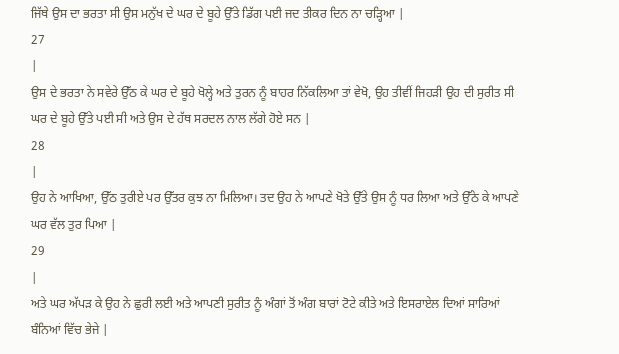ਜਿੱਥੇ ਉਸ ਦਾ ਭਰਤਾ ਸੀ ਉਸ ਮਨੁੱਖ ਦੇ ਘਰ ਦੇ ਬੂਹੇ ਉੱਤੇ ਡਿੱਗ ਪਈ ਜਦ ਤੀਕਰ ਦਿਨ ਨਾ ਚੜ੍ਹਿਆ |
27
|
ਉਸ ਦੇ ਭਰਤਾ ਨੇ ਸਵੇਰੇ ਉੱਠ ਕੇ ਘਰ ਦੇ ਬੂਹੇ ਖੋਲ੍ਹੇ ਅਤੇ ਤੁਰਨ ਨੂੰ ਬਾਹਰ ਨਿੱਕਲਿਆ ਤਾਂ ਵੇਖੋ, ਉਹ ਤੀਵੀਂ ਜਿਹੜੀ ਉਹ ਦੀ ਸੁਰੀਤ ਸੀ ਘਰ ਦੇ ਬੂਹੇ ਉੱਤੇ ਪਈ ਸੀ ਅਤੇ ਉਸ ਦੇ ਹੱਥ ਸਰਦਲ ਨਾਲ ਲੱਗੇ ਹੋਏ ਸਨ |
28
|
ਉਹ ਨੇ ਆਖਿਆ, ਉੱਠ ਤੁਰੀਏ ਪਰ ਉੱਤਰ ਕੁਝ ਨਾ ਮਿਲਿਆ। ਤਦ ਉਹ ਨੇ ਆਪਣੇ ਖੋਤੇ ਉੱਤੇ ਉਸ ਨੂੰ ਧਰ ਲਿਆ ਅਤੇ ਉੱਠੇ ਕੇ ਆਪਣੇ ਘਰ ਵੱਲ ਤੁਰ ਪਿਆ |
29
|
ਅਤੇ ਘਰ ਅੱਪੜ ਕੇ ਉਹ ਨੇ ਛੁਰੀ ਲਈ ਅਤੇ ਆਪਣੀ ਸੁਰੀਤ ਨੂੰ ਅੰਗਾਂ ਤੋਂ ਅੰਗ ਬਾਰਾਂ ਟੋਟੇ ਕੀਤੇ ਅਤੇ ਇਸਰਾਏਲ ਦਿਆਂ ਸਾਰਿਆਂ ਬੰਨਿਆਂ ਵਿੱਚ ਭੇਜੇ |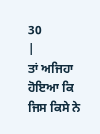30
|
ਤਾਂ ਅਜਿਹਾ ਹੋਇਆ ਕਿ ਜਿਸ ਕਿਸੇ ਨੇ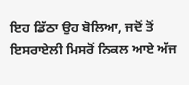ਇਹ ਡਿੱਠਾ ਉਹ ਬੋਲਿਆ, ਜਦੋਂ ਤੋਂ ਇਸਰਾਏਲੀ ਮਿਸਰੋਂ ਨਿਕਲ ਆਏ ਅੱਜ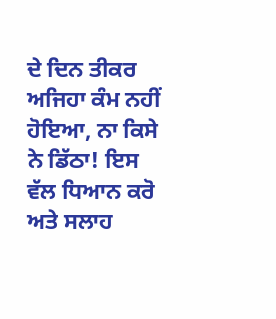ਦੇ ਦਿਨ ਤੀਕਰ ਅਜਿਹਾ ਕੰਮ ਨਹੀਂ ਹੋਇਆ, ਨਾ ਕਿਸੇ ਨੇ ਡਿੱਠਾ! ਇਸ ਵੱਲ ਧਿਆਨ ਕਰੋ ਅਤੇ ਸਲਾਹ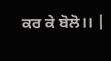ਕਰ ਕੇ ਬੋਲੋ।। |